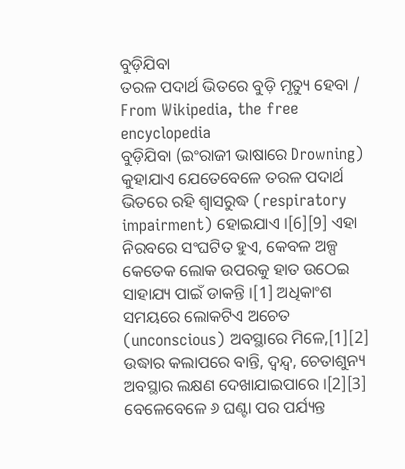ବୁଡ଼ିଯିବା
ତରଳ ପଦାର୍ଥ ଭିତରେ ବୁଡ଼ି ମୃତ୍ୟୁ ହେବା / From Wikipedia, the free encyclopedia
ବୁଡ଼ିଯିବା (ଇଂରାଜୀ ଭାଷାରେ Drowning) କୁହାଯାଏ ଯେତେବେଳେ ତରଳ ପଦାର୍ଥ ଭିତରେ ରହି ଶ୍ୱାସରୁଦ୍ଧ (respiratory impairment) ହୋଇଯାଏ ।[6][9] ଏହା ନିରବରେ ସଂଘଟିତ ହୁଏ, କେବଳ ଅଳ୍ପ କେତେକ ଲୋକ ଉପରକୁ ହାତ ଉଠେଇ ସାହାଯ୍ୟ ପାଇଁ ଡାକନ୍ତି ।[1] ଅଧିକାଂଶ ସମୟରେ ଲୋକଟିଏ ଅଚେତ (unconscious) ଅବସ୍ଥାରେ ମିଳେ,[1][2]
ଉଦ୍ଧାର କଲାପରେ ବାନ୍ତି, ଦ୍ୱନ୍ଦ୍ୱ, ଚେତାଶୁନ୍ୟ ଅବସ୍ଥାର ଲକ୍ଷଣ ଦେଖାଯାଇପାରେ ।[2][3] ବେଳେବେଳେ ୬ ଘଣ୍ଟା ପର ପର୍ଯ୍ୟନ୍ତ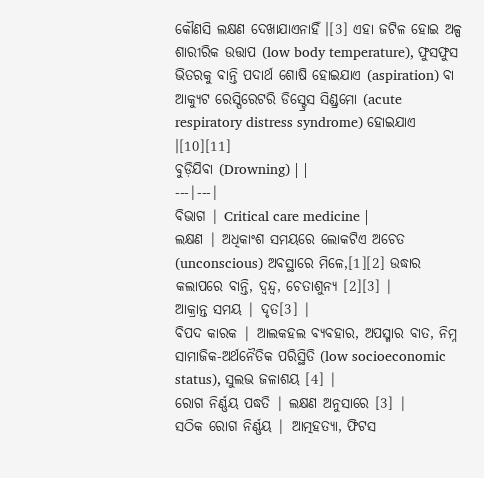କୌଣସି ଲକ୍ଷଣ ଦେଖାଯାଏନାହିଁ ।[3] ଏହା ଜଟିଳ ହୋଇ ଅଳ୍ପ ଶାରୀରିକ ଉତ୍ତାପ (low body temperature), ଫୁସଫୁସ ଭିତରକୁ ବାନ୍ତି ପଦାର୍ଥ ଶୋଷି ହୋଇଯାଏ (aspiration) ବା ଆକ୍ୟୁଟ ରେସ୍ପିରେଟରି ଡିସ୍ଟ୍ରେସ ସିଣ୍ଡ୍ରମୋ (acute respiratory distress syndrome) ହୋଇଯାଏ ।[10][11]
ବୁଡ଼ିଯିବା (Drowning) | |
---|---|
ବିଭାଗ | Critical care medicine |
ଲକ୍ଷଣ | ଅଧିକାଂଶ ସମୟରେ ଲୋକଟିଏ ଅଚେତ (unconscious) ଅବସ୍ଥାରେ ମିଳେ,[1][2] ଉଦ୍ଧାର କଲାପରେ ବାନ୍ତି, ଦ୍ୱନ୍ଦ୍ୱ, ଚେତାଶୁନ୍ୟ [2][3] |
ଆକ୍ରାନ୍ତ ସମୟ | ଦୃତ[3] |
ବିପଦ କାରକ | ଆଲକହଲ ବ୍ୟବହାର, ଅପସ୍ମାର ବାତ, ନିମ୍ନ ସାମାଜିକ-ଅର୍ଥନୈତିକ ପରିସ୍ଥିତି (low socioeconomic status), ସୁଲଭ ଜଳାଶୟ [4] |
ରୋଗ ନିର୍ଣ୍ଣୟ ପଦ୍ଧତି | ଲକ୍ଷଣ ଅନୁସାରେ [3] |
ସଠିକ ରୋଗ ନିର୍ଣ୍ଣୟ | ଆତ୍ମହତ୍ୟା, ଫିଟସ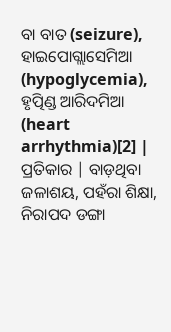ବା ବାତ (seizure), ହାଇପୋଗ୍ଲାସେମିଆ (hypoglycemia), ହୃତ୍ପିଣ୍ଡ ଆରିଦମିଆ (heart arrhythmia)[2] |
ପ୍ରତିକାର | ବାଡ଼ଥିବା ଜଳାଶୟ, ପହଁରା ଶିକ୍ଷା, ନିରାପଦ ଡଙ୍ଗା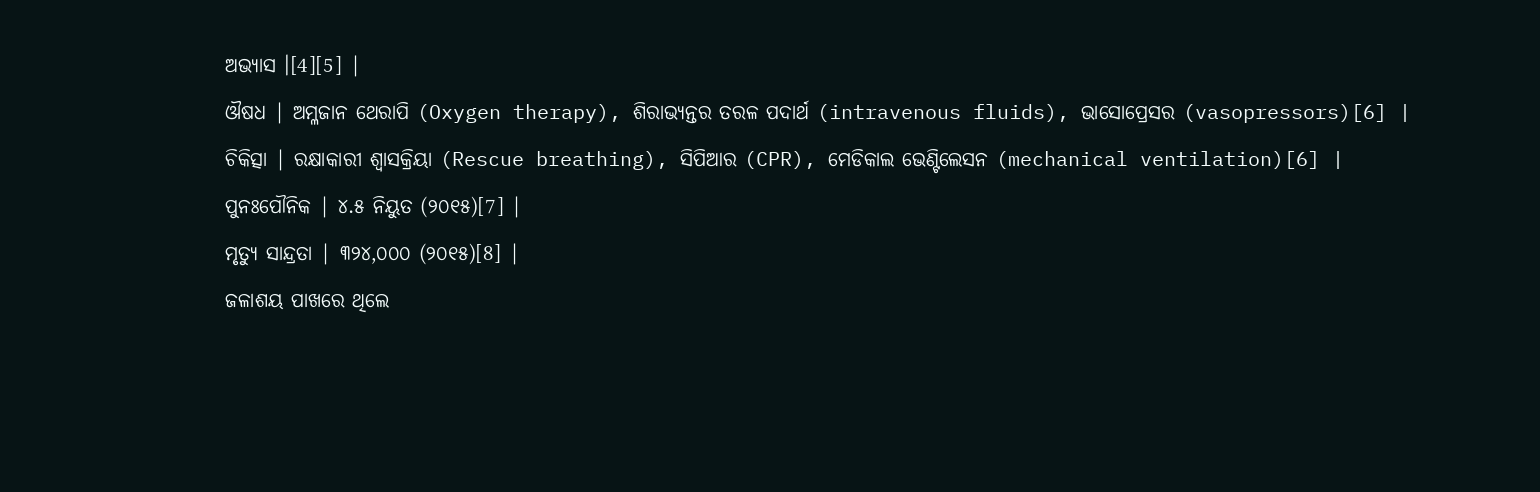ଅଭ୍ୟାସ ।[4][5] |
ଔଷଧ | ଅମ୍ଳଜାନ ଥେରାପି (Oxygen therapy), ଶିରାଭ୍ୟନ୍ତର ତରଳ ପଦାର୍ଥ (intravenous fluids), ଭାସୋପ୍ରେସର (vasopressors)[6] |
ଚିକିତ୍ସା | ରକ୍ଷାକାରୀ ଶ୍ୱାସକ୍ରିୟା (Rescue breathing), ସିପିଆର (CPR), ମେଡିକାଲ ଭେଣ୍ଟିଲେସନ (mechanical ventilation)[6] |
ପୁନଃପୌନିକ | ୪.୫ ନିୟୁତ (୨୦୧୫)[7] |
ମୃତ୍ୟୁ ସାନ୍ଦ୍ରତା | ୩୨୪,୦୦୦ (୨୦୧୫)[8] |
ଜଳାଶୟ ପାଖରେ ଥିଲେ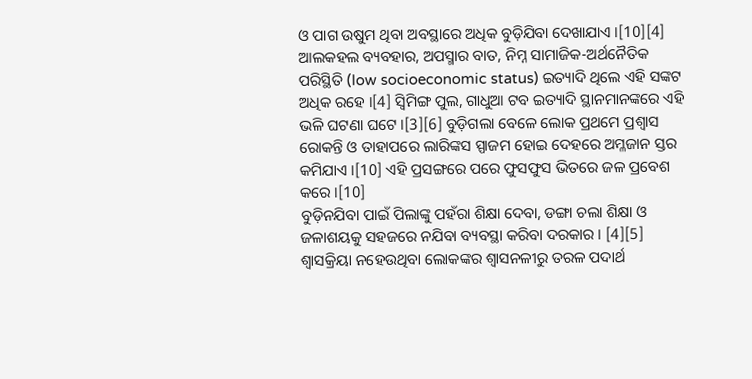ଓ ପାଗ ଉଷୁମ ଥିବା ଅବସ୍ଥାରେ ଅଧିକ ବୁଡ଼ିଯିବା ଦେଖାଯାଏ ।[10][4] ଆଲକହଲ ବ୍ୟବହାର, ଅପସ୍ମାର ବାତ, ନିମ୍ନ ସାମାଜିକ-ଅର୍ଥନୈତିକ ପରିସ୍ଥିତି (low socioeconomic status) ଇତ୍ୟାଦି ଥିଲେ ଏହି ସଙ୍କଟ ଅଧିକ ରହେ ।[4] ସ୍ୱିମିଙ୍ଗ ପୁଲ, ଗାଧୁଆ ଟବ ଇତ୍ୟାଦି ସ୍ଥାନମାନଙ୍କରେ ଏହି ଭଳି ଘଟଣା ଘଟେ ।[3][6] ବୁଡ଼ିଗଲା ବେଳେ ଲୋକ ପ୍ରଥମେ ପ୍ରଶ୍ୱାସ ରୋକନ୍ତି ଓ ତାହାପରେ ଲାରିଙ୍କସ ସ୍ପାଜମ ହୋଇ ଦେହରେ ଅମ୍ଳଜାନ ସ୍ତର କମିଯାଏ ।[10] ଏହି ପ୍ରସଙ୍ଗରେ ପରେ ଫୁସଫୁସ ଭିତରେ ଜଳ ପ୍ରବେଶ କରେ ।[10]
ବୁଡ଼ିନଯିବା ପାଇଁ ପିଲାଙ୍କୁ ପହଁରା ଶିକ୍ଷା ଦେବା, ଡଙ୍ଗା ଚଲା ଶିକ୍ଷା ଓ ଜଳାଶୟକୁ ସହଜରେ ନଯିବା ବ୍ୟବସ୍ଥା କରିବା ଦରକାର । [4][5] ଶ୍ୱାସକ୍ରିୟା ନହେଉଥିବା ଲୋକଙ୍କର ଶ୍ୱାସନଳୀରୁ ତରଳ ପଦାର୍ଥ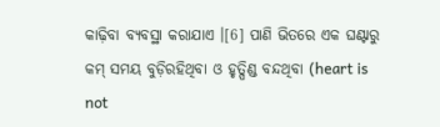କାଢ଼ିବା ବ୍ୟବସ୍ଥା କରାଯାଏ ।[6] ପାଣି ଭିତରେ ଏକ ଘଣ୍ଟାରୁ କମ୍ ସମୟ ବୁଡ଼ିରହିଥିବା ଓ ହୃତ୍ପିଣ୍ଡ ବନ୍ଦଥିବା (heart is not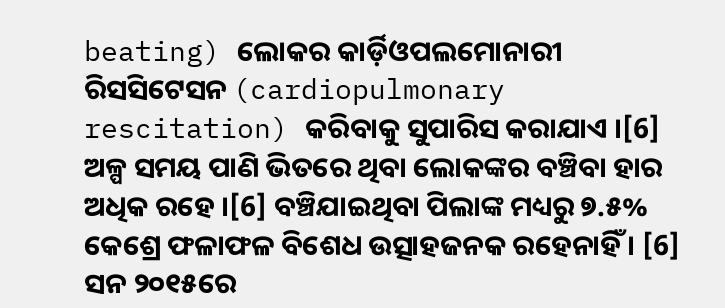beating) ଲୋକର କାର୍ଡ଼ିଓପଲମୋନାରୀ ରିସସିଟେସନ (cardiopulmonary rescitation) କରିବାକୁ ସୁପାରିସ କରାଯାଏ ।[6] ଅଳ୍ପ ସମୟ ପାଣି ଭିତରେ ଥିବା ଲୋକଙ୍କର ବଞ୍ଚିବା ହାର ଅଧିକ ରହେ ।[6] ବଞ୍ଚିଯାଇଥିବା ପିଲାଙ୍କ ମଧ୍ୟରୁ ୭.୫% କେଶ୍ରେ ଫଳାଫଳ ବିଶେଧ ଉତ୍ସାହଜନକ ରହେନାହିଁ । [6]
ସନ ୨୦୧୫ରେ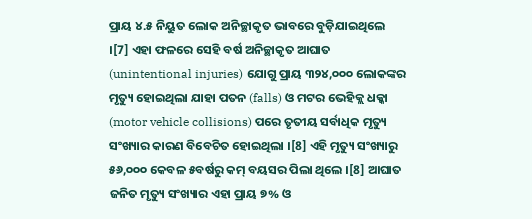ପ୍ରାୟ ୪.୫ ନିୟୁତ ଲୋକ ଅନିଚ୍ଛାକୃତ ଭାବରେ ବୁଡ଼ିଯାଇଥିଲେ ।[7] ଏହା ଫଳରେ ସେହି ବର୍ଷ ଅନିଚ୍ଛାକୃତ ଆଘାତ (unintentional injuries) ଯୋଗୁ ପ୍ରାୟ ୩୨୪,୦୦୦ ଲୋକଙ୍କର ମୃତ୍ୟୁ ହୋଇଥିଲା ଯାହା ପତନ (falls) ଓ ମଟର ଭେହିକ୍ଲ ଧକ୍କା (motor vehicle collisions) ପରେ ତୃତୀୟ ସର୍ବାଧିକ ମୃତ୍ୟୁ ସଂଖ୍ୟାର କାରଣ ବିବେଚିତ ହୋଇଥିଲା ।[8] ଏହି ମୃତ୍ୟୁ ସଂଖ୍ୟାରୁ ୫୬,୦୦୦ କେବଳ ୫ବର୍ଷରୁ କମ୍ ବୟସର ପିଲା ଥିଲେ ।[8] ଆଘାତ ଜନିତ ମୃତ୍ୟୁ ସଂଖ୍ୟାର ଏହା ପ୍ରାୟ ୭% ଓ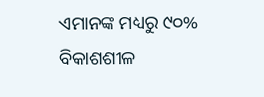ଏମାନଙ୍କ ମଧ୍ୟରୁ ୯୦% ବିକାଶଶୀଳ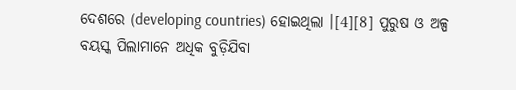ଦେଶରେ (developing countries) ହୋଇଥିଲା ।[4][8] ପୁରୁଷ ଓ ଅଳ୍ପ ବୟସ୍କ ପିଲାମାନେ ଅଧିକ ବୁଡ଼ିଯିବା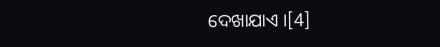ଦେଖାଯାଏ ।[4]